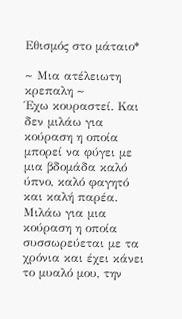Εθισμός στο μάταιο*

~ Μια ατέλειωτη κρεπαλη ~
Έχω κουραστεί. Και δεν μιλάω για κούραση η οποία μπορεί να φύγει με μια βδομάδα καλό ύπνο, καλό φαγητό και καλή παρέα. Μιλάω για μια κούραση η οποία συσσωρεύεται με τα χρόνια και έχει κάνει το μυαλό μου, την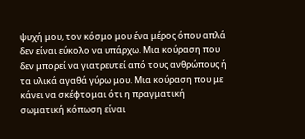ψυχή μου, τον κόσμο μου ένα μέρος όπου απλά δεν είναι εύκολο να υπάρχω. Μια κούραση που δεν μπορεί να γιατρευτεί από τους ανθρώπους ή τα υλικά αγαθά γύρω μου. Μια κούραση που με κάνει να σκέφτομαι ότι η πραγματική σωματική κόπωση είναι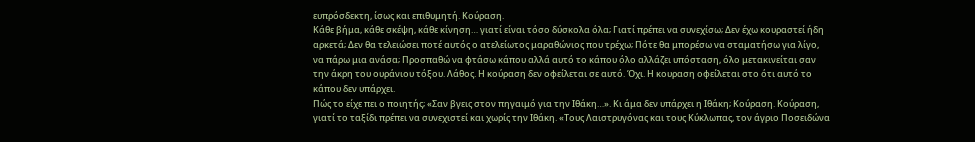ευπρόσδεκτη, ίσως και επιθυμητή. Κούραση.
Κάθε βήμα, κάθε σκέψη, κάθε κίνηση… γιατί είναι τόσο δύσκολα όλα; Γιατί πρέπει να συνεχίσω; Δεν έχω κουραστεί ήδη αρκετά; Δεν θα τελειώσει ποτέ αυτός ο ατελείωτος μαραθώνιος που τρέχω; Πότε θα μπορέσω να σταματήσω για λίγο, να πάρω μια ανάσα; Προσπαθώ να φτάσω κάπου αλλά αυτό το κάπου όλο αλλάζει υπόσταση, όλο μετακινείται σαν την άκρη του ουράνιου τόξου. Λάθος. Η κούραση δεν οφείλεται σε αυτό. Όχι. Η κουραση οφείλεται στο ότι αυτό το κάπου δεν υπάρχει.
Πώς το είχε πει ο ποιητής; «Σαν βγεις στον πηγαιμό για την Ιθάκη…». Κι άμα δεν υπάρχει η Ιθάκη; Κούραση. Κούραση, γιατί το ταξίδι πρέπει να συνεχιστεί και χωρίς την Ιθάκη. «Τους Λαιστρυγόνας και τους Κύκλωπας, τον άγριο Ποσειδώνα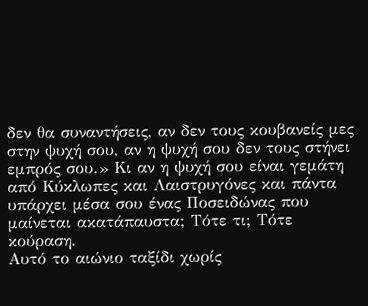δεν θα συναντήσεις, αν δεν τους κουβανείς μες στην ψυχή σου, αν η ψυχή σου δεν τους στήνει εμπρός σου.» Κι αν η ψυχή σου είναι γεμάτη από Κύκλωπες και Λαιστρυγόνες και πάντα υπάρχει μέσα σου ένας Ποσειδώνας που μαίνεται ακατάπαυστα; Τότε τι; Τότε κούραση.
Αυτό το αιώνιο ταξίδι χωρίς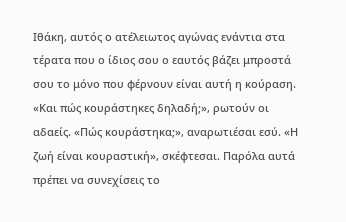Ιθάκη, αυτός ο ατέλειωτος αγώνας ενάντια στα τέρατα που ο ίδιος σου ο εαυτός βάζει μπροστά σου το μόνο που φέρνουν είναι αυτή η κούραση. «Και πώς κουράστηκες δηλαδή;», ρωτούν οι αδαείς. «Πώς κουράστηκα;», αναρωτιέσαι εσύ. «Η ζωή είναι κουραστική», σκέφτεσαι. Παρόλα αυτά πρέπει να συνεχίσεις το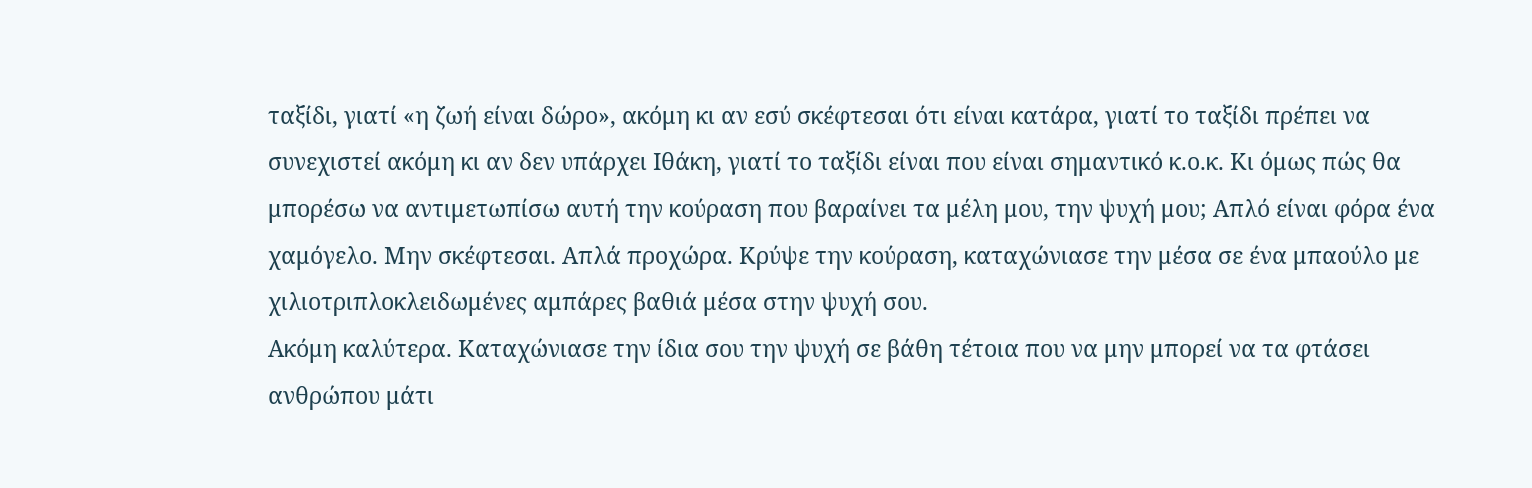ταξίδι, γιατί «η ζωή είναι δώρο», ακόμη κι αν εσύ σκέφτεσαι ότι είναι κατάρα, γιατί το ταξίδι πρέπει να συνεχιστεί ακόμη κι αν δεν υπάρχει Ιθάκη, γιατί το ταξίδι είναι που είναι σημαντικό κ.ο.κ. Κι όμως πώς θα μπορέσω να αντιμετωπίσω αυτή την κούραση που βαραίνει τα μέλη μου, την ψυχή μου; Απλό είναι φόρα ένα χαμόγελο. Μην σκέφτεσαι. Απλά προχώρα. Κρύψε την κούραση, καταχώνιασε την μέσα σε ένα μπαούλο με χιλιοτριπλοκλειδωμένες αμπάρες βαθιά μέσα στην ψυχή σου.
Ακόμη καλύτερα. Καταχώνιασε την ίδια σου την ψυχή σε βάθη τέτοια που να μην μπορεί να τα φτάσει ανθρώπου μάτι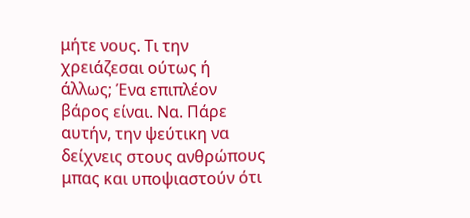μήτε νους. Τι την χρειάζεσαι ούτως ή άλλως; Ένα επιπλέον βάρος είναι. Να. Πάρε αυτήν, την ψεύτικη να δείχνεις στους ανθρώπους μπας και υποψιαστούν ότι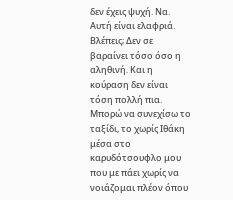δεν έχεις ψυχή. Να. Αυτή είναι ελαφριά. Βλέπεις; Δεν σε βαραίνει τόσο όσο η αληθινή. Και η κούραση δεν είναι τόση πολλή πια.
Μπορώ να συνεχίσω το ταξίδι, το χωρίς Ιθάκη μέσα στο καρυδότσουφλο μου που με πάει χωρίς να νοιάζομαι πλέον όπου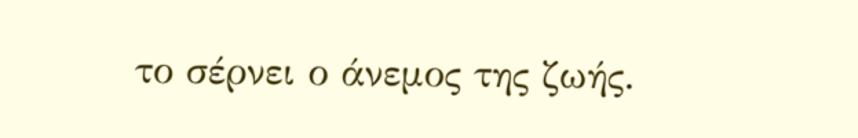το σέρνει ο άνεμος της ζωής.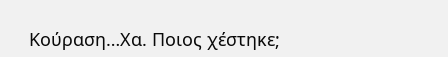Κούραση…Χα. Ποιος χέστηκε;